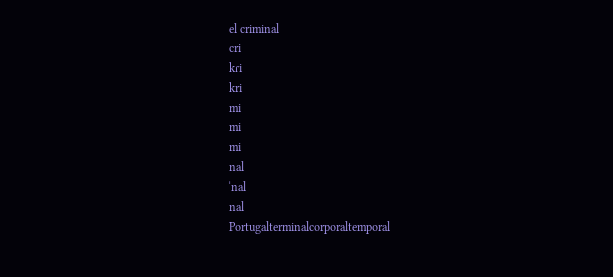el criminal
cri
kɾi
kri
mi
mi
mi
nal
ˈnal
nal
Portugalterminalcorporaltemporal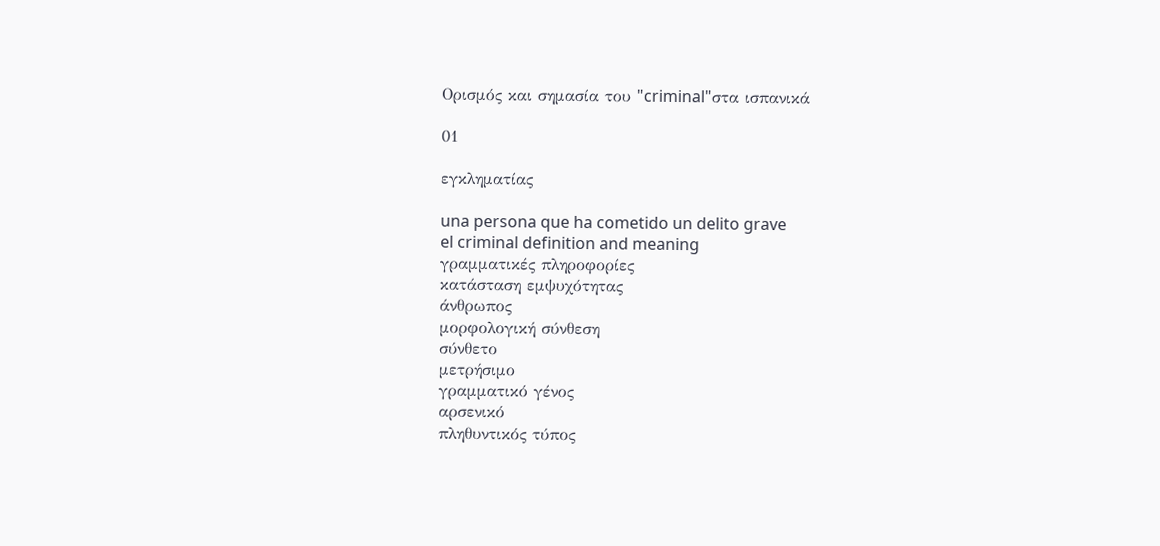Ορισμός και σημασία του "criminal"στα ισπανικά

01

εγκληματίας

una persona que ha cometido un delito grave
el criminal definition and meaning
γραμματικές πληροφορίες
κατάσταση εμψυχότητας
άνθρωπος
μορφολογική σύνθεση
σύνθετο
μετρήσιμο
γραμματικό γένος
αρσενικό
πληθυντικός τύπος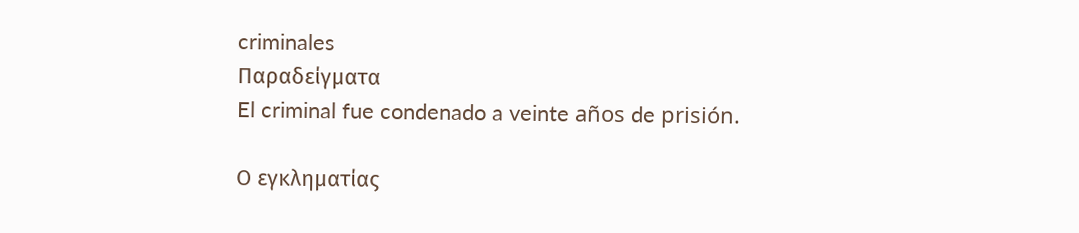criminales
Παραδείγματα
El criminal fue condenado a veinte años de prisión.

Ο εγκληματίας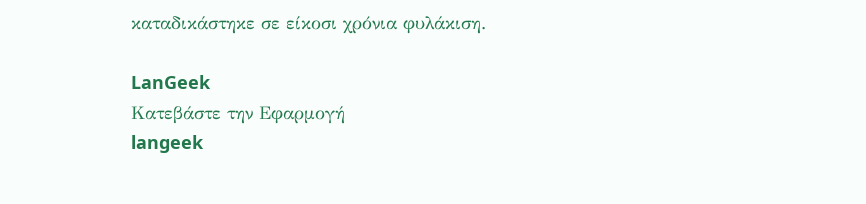καταδικάστηκε σε είκοσι χρόνια φυλάκιση.

LanGeek
Κατεβάστε την Εφαρμογή
langeek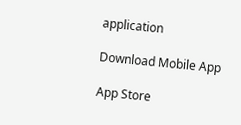application

Download Mobile App

App Store